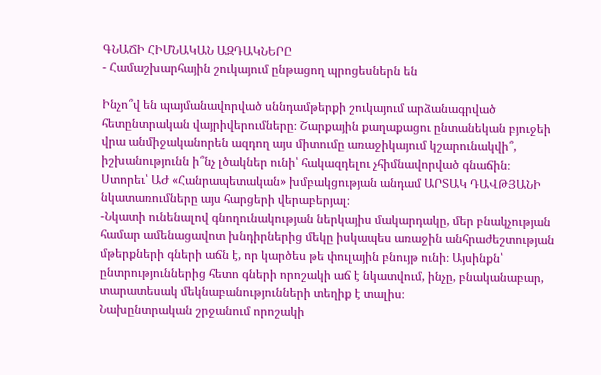ԳՆԱՃԻ ՀԻՄՆԱԿԱՆ ԱԶԴԱԿՆԵՐԸ
- Համաշխարհային շուկայում ընթացող պրոցեսներն են

Ինչո՞վ են պայմանավորված սննդամթերքի շուկայում արձանագրված հետընտրական վայրիվերումները։ Շարքային քաղաքացու ընտանեկան բյուջեի վրա անմիջականորեն ազդող այս միտումը առաջիկայում կշարունակվի՞, իշխանությունն ի՞նչ լծակներ ունի՝ հակազդելու չհիմնավորված գնաճին։
Ստորեւ՝ ԱԺ «Հանրապետական» խմբակցության անդամ ԱՐՏԱԿ ԴԱՎԹՅԱՆԻ նկատառումները այս հարցերի վերաբերյալ։
-Նկատի ունենալով գնողունակության ներկայիս մակարդակը, մեր բնակչության համար ամենացավոտ խնդիրներից մեկը իսկապես առաջին անհրաժեշտության մթերքների գների աճն է, որ կարծես թե փուլային բնույթ ունի։ Այսինքն՝ ընտրություններից հետո գների որոշակի աճ է նկատվում, ինչը, բնականաբար, տարատեսակ մեկնաբանությունների տեղիք է տալիս։
Նախընտրական շրջանում որոշակի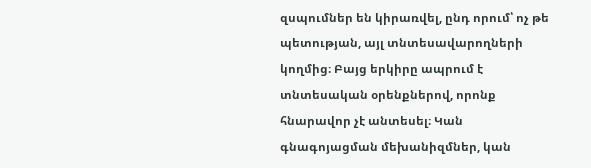զսպումներ են կիրառվել, ընդ որում՝ ոչ թե պետության, այլ տնտեսավարողների կողմից։ Բայց երկիրը ապրում է տնտեսական օրենքներով, որոնք հնարավոր չէ անտեսել։ Կան գնագոյացման մեխանիզմներ, կան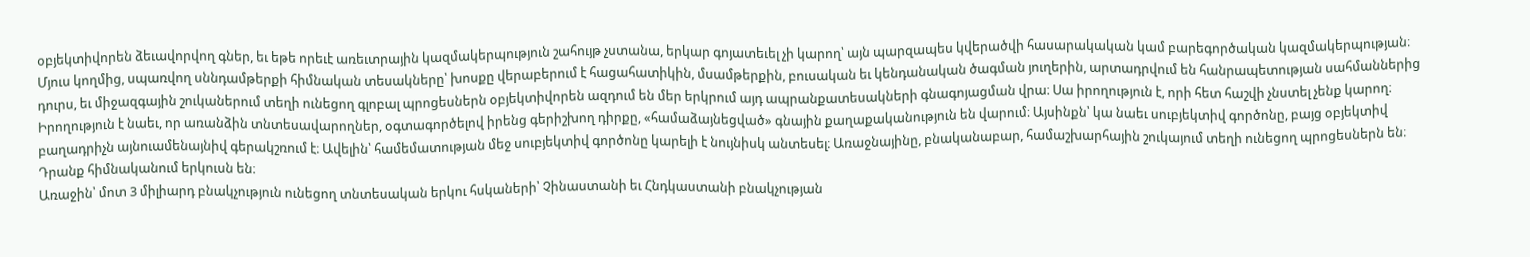օբյեկտիվորեն ձեւավորվող գներ, եւ եթե որեւէ առեւտրային կազմակերպություն շահույթ չստանա, երկար գոյատեւել չի կարող՝ այն պարզապես կվերածվի հասարակական կամ բարեգործական կազմակերպության։
Մյուս կողմից, սպառվող սննդամթերքի հիմնական տեսակները՝ խոսքը վերաբերում է հացահատիկին, մսամթերքին, բուսական եւ կենդանական ծագման յուղերին, արտադրվում են հանրապետության սահմաններից դուրս, եւ միջազգային շուկաներում տեղի ունեցող գլոբալ պրոցեսներն օբյեկտիվորեն ազդում են մեր երկրում այդ ապրանքատեսակների գնագոյացման վրա։ Սա իրողություն է, որի հետ հաշվի չնստել չենք կարող։
Իրողություն է նաեւ, որ առանձին տնտեսավարողներ, օգտագործելով իրենց գերիշխող դիրքը, «համաձայնեցված» գնային քաղաքականություն են վարում։ Այսինքն՝ կա նաեւ սուբյեկտիվ գործոնը, բայց օբյեկտիվ բաղադրիչն այնուամենայնիվ գերակշռում է։ Ավելին՝ համեմատության մեջ սուբյեկտիվ գործոնը կարելի է նույնիսկ անտեսել։ Առաջնայինը, բնականաբար, համաշխարհային շուկայում տեղի ունեցող պրոցեսներն են։ Դրանք հիմնականում երկուսն են։
Առաջին՝ մոտ 3 միլիարդ բնակչություն ունեցող տնտեսական երկու հսկաների՝ Չինաստանի եւ Հնդկաստանի բնակչության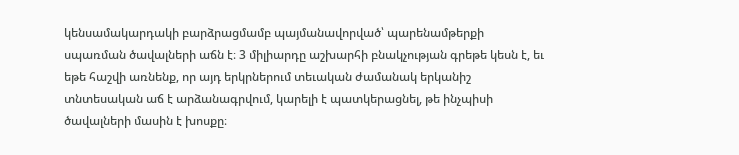կենսամակարդակի բարձրացմամբ պայմանավորված՝ պարենամթերքի սպառման ծավալների աճն է։ 3 միլիարդը աշխարհի բնակչության գրեթե կեսն է, եւ եթե հաշվի առնենք, որ այդ երկրներում տեւական ժամանակ երկանիշ տնտեսական աճ է արձանագրվում, կարելի է պատկերացնել, թե ինչպիսի ծավալների մասին է խոսքը։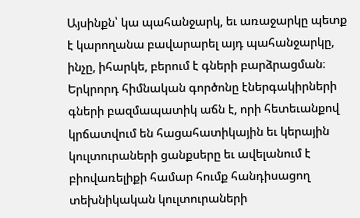Այսինքն՝ կա պահանջարկ, եւ առաջարկը պետք է կարողանա բավարարել այդ պահանջարկը, ինչը, իհարկե, բերում է գների բարձրացման։
Երկրորդ հիմնական գործոնը էներգակիրների գների բազմապատիկ աճն է, որի հետեւանքով կրճատվում են հացահատիկային եւ կերային կուլտուրաների ցանքսերը եւ ավելանում է բիովառելիքի համար հումք հանդիսացող տեխնիկական կուլտուրաների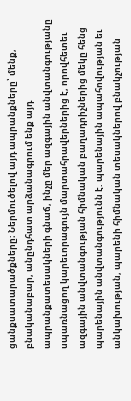ցանքսատարածքները։ Ներմուծելով այդ ապրանքները՝ մենք, բնականաբար, անընդհատ արձանագրում ենք այդ ապրանքատեսակների գնաճ, ինչը մեր ազգային անվտանգությանը սպառնացող կարեւորագույն մարտահրավերներից է, որովհետեւ ազգային անվտանգության հիմնական բաղադրիչներից մեկը հենց պարենային անվտանգությունն է. պարենային ապահովության եւ անկախության, պարենի հիմնական տեսակներով բնակչության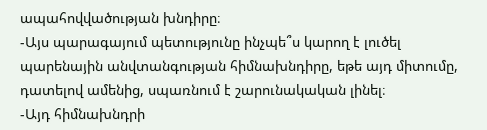ապահովվածության խնդիրը։
-Այս պարագայում պետությունը ինչպե՞ս կարող է լուծել պարենային անվտանգության հիմնախնդիրը, եթե այդ միտումը, դատելով ամենից, սպառնում է շարունակական լինել։
-Այդ հիմնախնդրի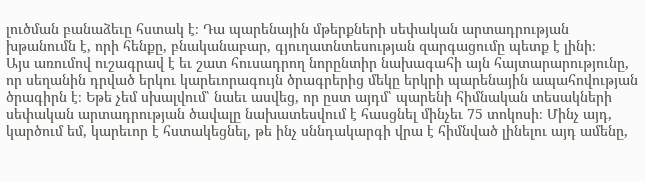լուծման բանաձեւը հստակ է։ Դա պարենային մթերքների սեփական արտադրության խթանումն է, որի հենքը, բնականաբար, գյուղատնտեսության զարգացումը պետք է լինի։
Այս առումով ուշագրավ է եւ շատ հուսադրող նորընտիր նախագահի այն հայտարարությունը, որ սեղանին դրված երկու կարեւորագույն ծրագրերից մեկը երկրի պարենային ապահովության ծրագիրն է։ Եթե չեմ սխալվում՝ նաեւ ասվեց, որ ըստ այդմ՝ պարենի հիմնական տեսակների սեփական արտադրության ծավալը նախատեսվում է հասցնել մինչեւ 75 տոկոսի։ Մինչ այդ, կարծում եմ, կարեւոր է հստակեցնել, թե ինչ սննդակարգի վրա է հիմնված լինելու այդ ամենը,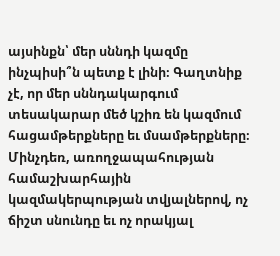այսինքն՝ մեր սննդի կազմը ինչպիսի՞ն պետք է լինի։ Գաղտնիք չէ, որ մեր սննդակարգում տեսակարար մեծ կշիռ են կազմում հացամթերքները եւ մսամթերքները։ Մինչդեռ, առողջապահության համաշխարհային կազմակերպության տվյալներով, ոչ ճիշտ սնունդը եւ ոչ որակյալ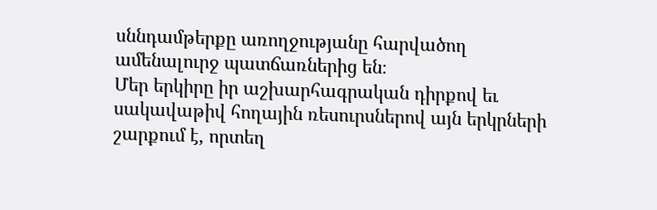սննդամթերքը առողջությանը հարվածող ամենալուրջ պատճառներից են։
Մեր երկիրը իր աշխարհագրական դիրքով եւ սակավաթիվ հողային ռեսուրսներով այն երկրների շարքում է, որտեղ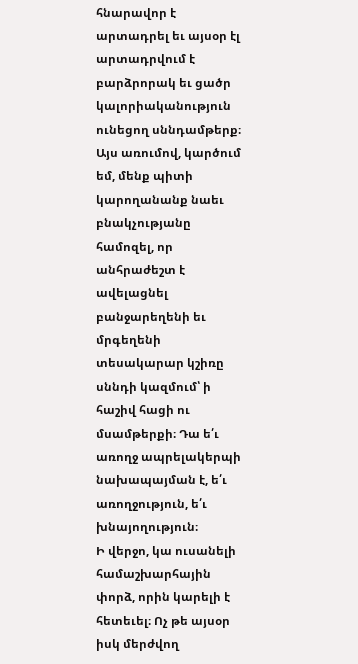հնարավոր է արտադրել եւ այսօր էլ արտադրվում է բարձրորակ եւ ցածր կալորիականություն ունեցող սննդամթերք։ Այս առումով, կարծում եմ, մենք պիտի կարողանանք նաեւ բնակչությանը համոզել, որ անհրաժեշտ է ավելացնել բանջարեղենի եւ մրգեղենի տեսակարար կշիռը սննդի կազմում՝ ի հաշիվ հացի ու մսամթերքի։ Դա ե՛ւ առողջ ապրելակերպի նախապայման է, ե՛ւ առողջություն, ե՛ւ խնայողություն։
Ի վերջո, կա ուսանելի համաշխարհային փորձ, որին կարելի է հետեւել։ Ոչ թե այսօր իսկ մերժվող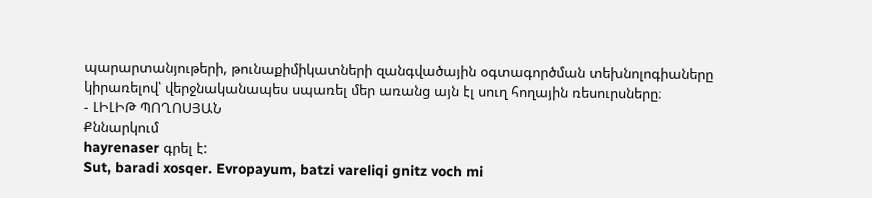պարարտանյութերի, թունաքիմիկատների զանգվածային օգտագործման տեխնոլոգիաները կիրառելով՝ վերջնականապես սպառել մեր առանց այն էլ սուղ հողային ռեսուրսները։
- ԼԻԼԻԹ ՊՈՂՈՍՅԱՆ
Քննարկում
hayrenaser գրել է:
Sut, baradi xosqer. Evropayum, batzi vareliqi gnitz voch mi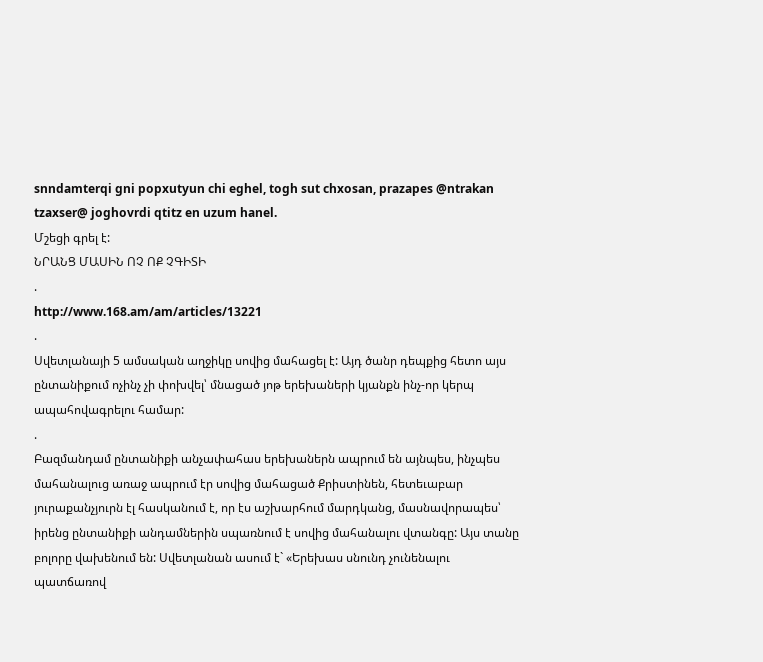snndamterqi gni popxutyun chi eghel, togh sut chxosan, prazapes @ntrakan tzaxser@ joghovrdi qtitz en uzum hanel.
Մշեցի գրել է:
ՆՐԱՆՑ ՄԱՍԻՆ ՈՉ ՈՔ ՉԳԻՏԻ
.
http://www.168.am/am/articles/13221
.
Սվետլանայի 5 ամսական աղջիկը սովից մահացել է: Այդ ծանր դեպքից հետո այս ընտանիքում ոչինչ չի փոխվել՝ մնացած յոթ երեխաների կյանքն ինչ-որ կերպ ապահովագրելու համար:
.
Բազմանդամ ընտանիքի անչափահաս երեխաներն ապրում են այնպես, ինչպես մահանալուց առաջ ապրում էր սովից մահացած Քրիստինեն, հետեւաբար յուրաքանչյուրն էլ հասկանում է, որ էս աշխարհում մարդկանց, մասնավորապես՝ իրենց ընտանիքի անդամներին սպառնում է սովից մահանալու վտանգը: Այս տանը բոլորը վախենում են: Սվետլանան ասում է` «Երեխաս սնունդ չունենալու պատճառով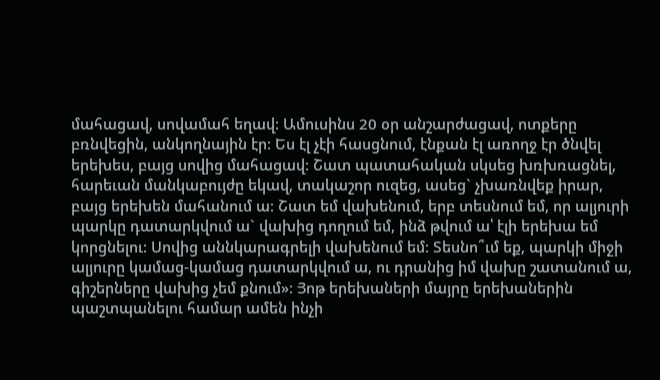մահացավ, սովամահ եղավ: Ամուսինս 20 օր անշարժացավ, ոտքերը բռնվեցին, անկողնային էր: Ես էլ չէի հասցնում, էնքան էլ առողջ էր ծնվել երեխես, բայց սովից մահացավ: Շատ պատահական սկսեց խռխռացնել, հարեւան մանկաբույժը եկավ, տակաշոր ուզեց, ասեց` չխառնվեք իրար, բայց երեխեն մահանում ա: Շատ եմ վախենում, երբ տեսնում եմ, որ ալյուրի պարկը դատարկվում ա` վախից դողում եմ, ինձ թվում ա՝ էլի երեխա եմ կորցնելու: Սովից աննկարագրելի վախենում եմ: Տեսնո՞ւմ եք, պարկի միջի ալյուրը կամաց-կամաց դատարկվում ա, ու դրանից իմ վախը շատանում ա, գիշերները վախից չեմ քնում»: Յոթ երեխաների մայրը երեխաներին պաշտպանելու համար ամեն ինչի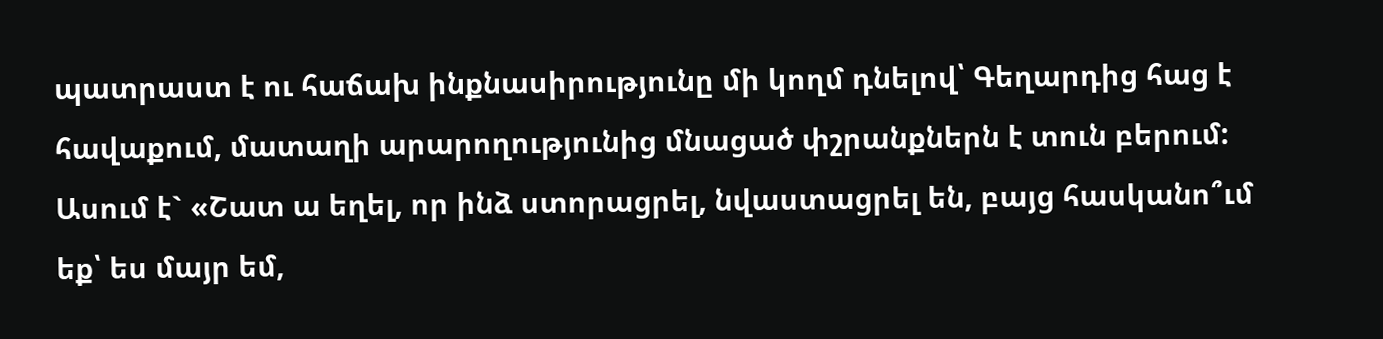պատրաստ է ու հաճախ ինքնասիրությունը մի կողմ դնելով՝ Գեղարդից հաց է հավաքում, մատաղի արարողությունից մնացած փշրանքներն է տուն բերում: Ասում է` «Շատ ա եղել, որ ինձ ստորացրել, նվաստացրել են, բայց հասկանո՞ւմ եք՝ ես մայր եմ,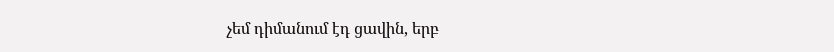չեմ դիմանում էդ ցավին, երբ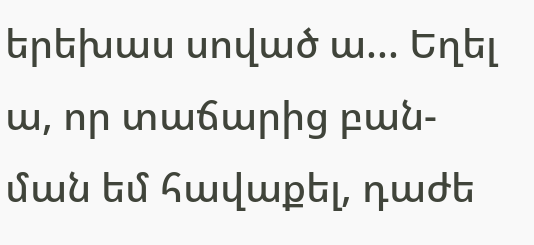երեխաս սոված ա... Եղել ա, որ տաճարից բան-ման եմ հավաքել, դաժե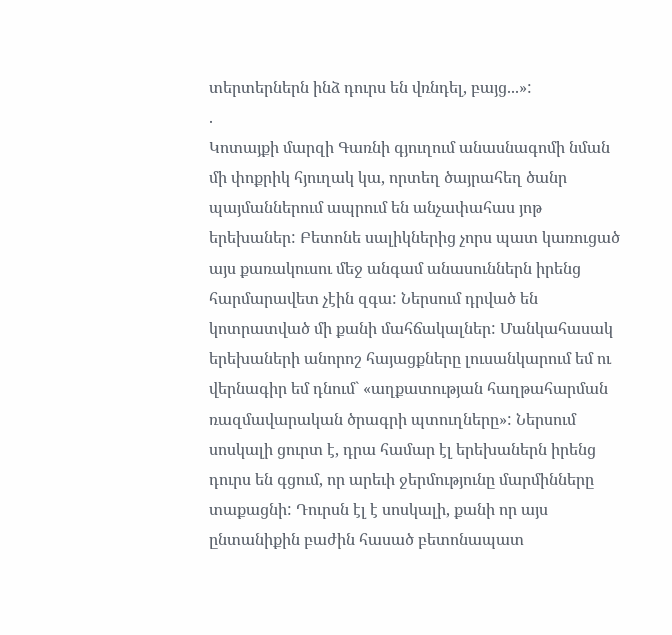տերտերներն ինձ դուրս են վռնդել, բայց...»:
.
Կոտայքի մարզի Գառնի գյուղում անասնագոմի նման մի փոքրիկ հյուղակ կա, որտեղ ծայրահեղ ծանր պայմաններում ապրում են անչափահաս յոթ երեխաներ: Բետոնե սալիկներից չորս պատ կառուցած այս քառակուսու մեջ անգամ անասուններն իրենց հարմարավետ չէին զգա: Ներսում դրված են կոտրատված մի քանի մահճակալներ: Մանկահասակ երեխաների անորոշ հայացքները լուսանկարում եմ ու վերնագիր եմ դնում` «աղքատության հաղթահարման ռազմավարական ծրագրի պտուղները»: Ներսում սոսկալի ցուրտ է, դրա համար էլ երեխաներն իրենց դուրս են գցում, որ արեւի ջերմությունը մարմինները տաքացնի: Դուրսն էլ է սոսկալի, քանի որ այս ընտանիքին բաժին հասած բետոնապատ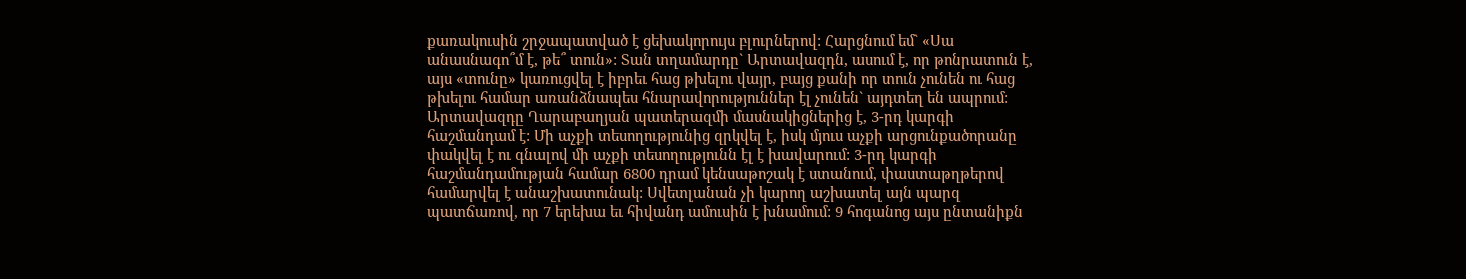քառակուսին շրջապատված է ցեխակորույս բլուրներով: Հարցնում եմ` «Սա անասնագո՞մ է, թե՞ տուն»: Տան տղամարդը` Արտավազդն, ասում է, որ թոնրատուն է, այս «տունը» կառուցվել է իբրեւ հաց թխելու վայր, բայց քանի որ տուն չունեն ու հաց թխելու համար առանձնապես հնարավորություններ էլ չունեն` այդտեղ են ապրում: Արտավազդը Ղարաբաղյան պատերազմի մասնակիցներից է, 3-րդ կարգի հաշմանդամ է: Մի աչքի տեսողությունից զրկվել է, իսկ մյուս աչքի արցունքածորանը փակվել է ու գնալով մի աչքի տեսողությունն էլ է խավարում: 3-րդ կարգի հաշմանդամության համար 6800 դրամ կենսաթոշակ է ստանում, փաստաթղթերով համարվել է անաշխատունակ: Սվետլանան չի կարող աշխատել այն պարզ պատճառով, որ 7 երեխա եւ հիվանդ ամուսին է խնամում: 9 հոգանոց այս ընտանիքն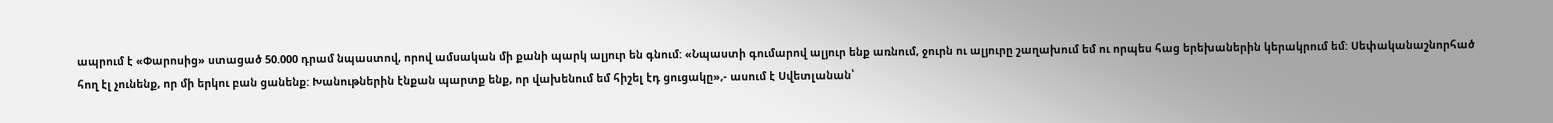ապրում է «Փարոսից» ստացած 50.000 դրամ նպաստով, որով ամսական մի քանի պարկ ալյուր են գնում: «Նպաստի գումարով ալյուր ենք առնում, ջուրն ու ալյուրը շաղախում եմ ու որպես հաց երեխաներին կերակրում եմ: Սեփականաշնորհած հող էլ չունենք, որ մի երկու բան ցանենք: Խանութներին էնքան պարտք ենք, որ վախենում եմ հիշել էդ ցուցակը»,- ասում է Սվետլանան՝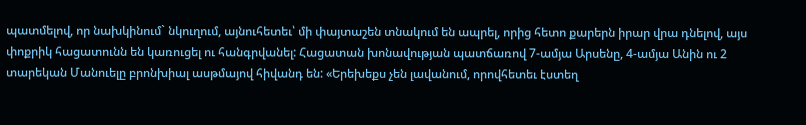պատմելով, որ նախկինում` նկուղում, այնուհետեւ՝ մի փայտաշեն տնակում են ապրել, որից հետո քարերն իրար վրա դնելով, այս փոքրիկ հացատունն են կառուցել ու հանգրվանել: Հացատան խոնավության պատճառով 7-ամյա Արսենը, 4-ամյա Անին ու 2 տարեկան Մանուելը բրոնխիալ ասթմայով հիվանդ են: «Երեխեքս չեն լավանում, որովհետեւ էստեղ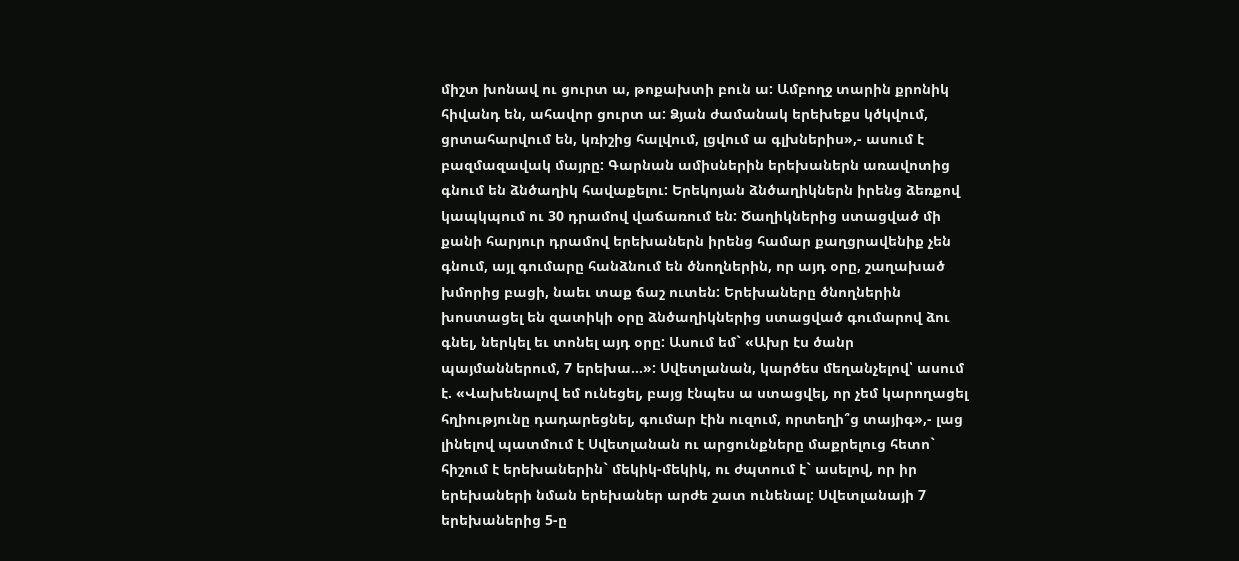միշտ խոնավ ու ցուրտ ա, թոքախտի բուն ա: Ամբողջ տարին քրոնիկ հիվանդ են, ահավոր ցուրտ ա: Ձյան ժամանակ երեխեքս կծկվում, ցրտահարվում են, կռիշից հալվում, լցվում ա գլխներիս»,- ասում է բազմազավակ մայրը: Գարնան ամիսներին երեխաներն առավոտից գնում են ձնծաղիկ հավաքելու: Երեկոյան ձնծաղիկներն իրենց ձեռքով կապկպում ու 30 դրամով վաճառում են: Ծաղիկներից ստացված մի քանի հարյուր դրամով երեխաներն իրենց համար քաղցրավենիք չեն գնում, այլ գումարը հանձնում են ծնողներին, որ այդ օրը, շաղախած խմորից բացի, նաեւ տաք ճաշ ուտեն: Երեխաները ծնողներին խոստացել են զատիկի օրը ձնծաղիկներից ստացված գումարով ձու գնել, ներկել եւ տոնել այդ օրը: Ասում եմ` «Ախր էս ծանր պայմաններում, 7 երեխա...»: Սվետլանան, կարծես մեղանչելով՝ ասում է. «Վախենալով եմ ունեցել, բայց էնպես ա ստացվել, որ չեմ կարողացել հղիությունը դադարեցնել, գումար էին ուզում, որտեղի՞ց տայիգ»,- լաց լինելով պատմում է Սվետլանան ու արցունքները մաքրելուց հետո` հիշում է երեխաներին` մեկիկ-մեկիկ, ու ժպտում է` ասելով, որ իր երեխաների նման երեխաներ արժե շատ ունենալ: Սվետլանայի 7 երեխաներից 5-ը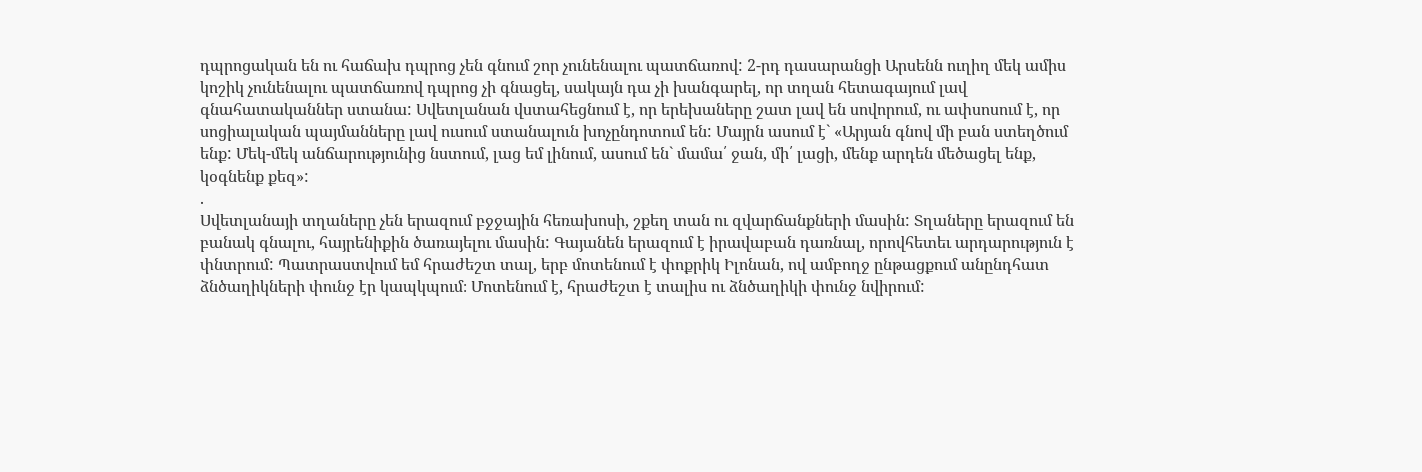դպրոցական են ու հաճախ դպրոց չեն գնում շոր չունենալու պատճառով: 2-րդ դասարանցի Արսենն ուղիղ մեկ ամիս կոշիկ չունենալու պատճառով դպրոց չի գնացել, սակայն դա չի խանգարել, որ տղան հետագայում լավ գնահատականներ ստանա: Սվետլանան վստահեցնում է, որ երեխաները շատ լավ են սովորում, ու ափսոսում է, որ սոցիալական պայմանները լավ ուսում ստանալուն խոչընդոտում են: Մայրն ասում է` «Արյան գնով մի բան ստեղծում ենք: Մեկ-մեկ անճարությունից նստում, լաց եմ լինում, ասում են` մամա՛ ջան, մի՛ լացի, մենք արդեն մեծացել ենք, կօգնենք քեզ»:
.
Սվետլանայի տղաները չեն երազում բջջային հեռախոսի, շքեղ տան ու զվարճանքների մասին: Տղաները երազում են բանակ գնալու, հայրենիքին ծառայելու մասին: Գայանեն երազում է իրավաբան դառնալ, որովհետեւ արդարություն է փնտրում: Պատրաստվում եմ հրաժեշտ տալ, երբ մոտենում է փոքրիկ Իլոնան, ով ամբողջ ընթացքում անընդհատ ձնծաղիկների փունջ էր կապկպում։ Մոտենում է, հրաժեշտ է տալիս ու ձնծաղիկի փունջ նվիրում: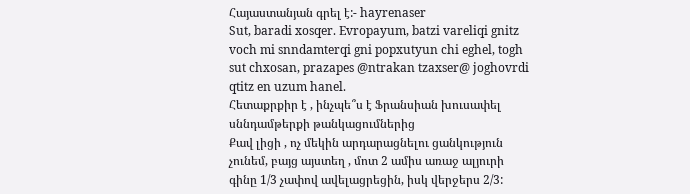Հայաստանյան գրել է:- hayrenaser
Sut, baradi xosqer. Evropayum, batzi vareliqi gnitz voch mi snndamterqi gni popxutyun chi eghel, togh sut chxosan, prazapes @ntrakan tzaxser@ joghovrdi qtitz en uzum hanel.
Հետաքրքիր է , ինչպե՞ս է Ֆրանսիան խուսափել սննդամթերքի թանկացումներից
Քավ լիցի , ոչ մեկին արդարացնելու ցանկություն չունեմ, բայց այստեղ , մոտ 2 ամիս առաջ ալյուրի գինը 1/3 չափով ավելացրեցին, իսկ վերջերս 2/3: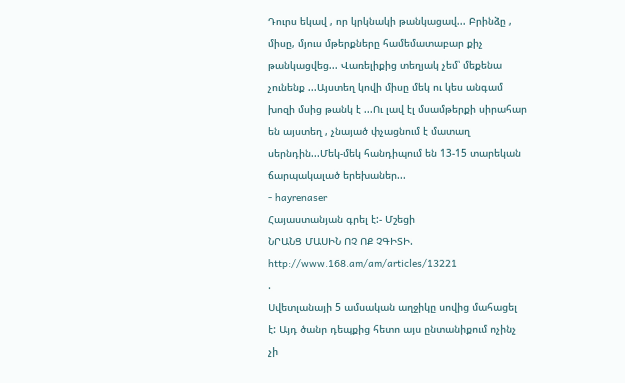Դուրս եկավ , որ կրկնակի թանկացավ... Բրինձը , միսը, մյուս մթերքները համեմատաբար քիչ թանկացվեց... Վառելիքից տեղյակ չեմ՝ մեքենա չունենք ...Այստեղ կովի միսը մեկ ու կես անգամ խոզի մսից թանկ է ...Ու լավ էլ մսամթերքի սիրահար են այստեղ , չնայած փչացնում է մատաղ սերնդին...Մեկ-մեկ հանդիպում են 13-15 տարեկան ճարպակալած երեխաներ...
- hayrenaser
Հայաստանյան գրել է:- Մշեցի
ՆՐԱՆՑ ՄԱՍԻՆ ՈՉ ՈՔ ՉԳԻՏԻ.
http://www.168.am/am/articles/13221
.
Սվետլանայի 5 ամսական աղջիկը սովից մահացել է: Այդ ծանր դեպքից հետո այս ընտանիքում ոչինչ չի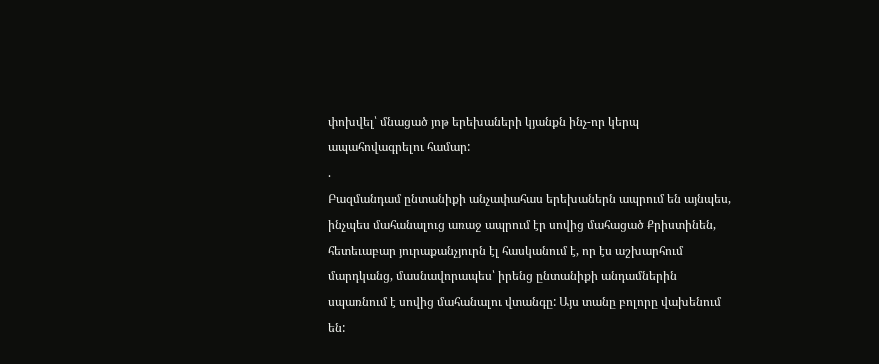փոխվել՝ մնացած յոթ երեխաների կյանքն ինչ-որ կերպ ապահովագրելու համար:
.
Բազմանդամ ընտանիքի անչափահաս երեխաներն ապրում են այնպես, ինչպես մահանալուց առաջ ապրում էր սովից մահացած Քրիստինեն, հետեւաբար յուրաքանչյուրն էլ հասկանում է, որ էս աշխարհում մարդկանց, մասնավորապես՝ իրենց ընտանիքի անդամներին սպառնում է սովից մահանալու վտանգը: Այս տանը բոլորը վախենում են: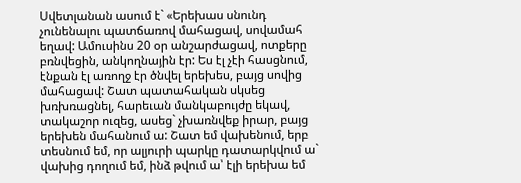Սվետլանան ասում է` «Երեխաս սնունդ չունենալու պատճառով մահացավ, սովամահ եղավ: Ամուսինս 20 օր անշարժացավ, ոտքերը բռնվեցին, անկողնային էր: Ես էլ չէի հասցնում, էնքան էլ առողջ էր ծնվել երեխես, բայց սովից մահացավ: Շատ պատահական սկսեց խռխռացնել, հարեւան մանկաբույժը եկավ, տակաշոր ուզեց, ասեց` չխառնվեք իրար, բայց երեխեն մահանում ա: Շատ եմ վախենում, երբ տեսնում եմ, որ ալյուրի պարկը դատարկվում ա` վախից դողում եմ, ինձ թվում ա՝ էլի երեխա եմ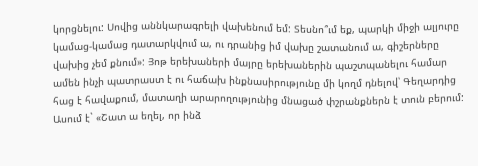կորցնելու: Սովից աննկարագրելի վախենում եմ: Տեսնո՞ւմ եք, պարկի միջի ալյուրը կամաց-կամաց դատարկվում ա, ու դրանից իմ վախը շատանում ա, գիշերները վախից չեմ քնում»: Յոթ երեխաների մայրը երեխաներին պաշտպանելու համար ամեն ինչի պատրաստ է ու հաճախ ինքնասիրությունը մի կողմ դնելով՝ Գեղարդից հաց է հավաքում, մատաղի արարողությունից մնացած փշրանքներն է տուն բերում: Ասում է` «Շատ ա եղել, որ ինձ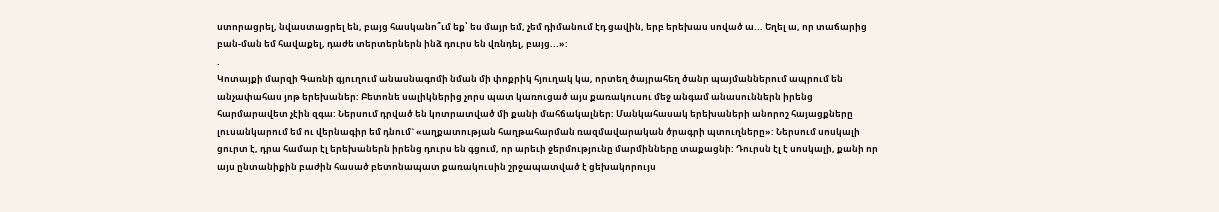ստորացրել, նվաստացրել են, բայց հասկանո՞ւմ եք՝ ես մայր եմ, չեմ դիմանում էդ ցավին, երբ երեխաս սոված ա... Եղել ա, որ տաճարից բան-ման եմ հավաքել, դաժե տերտերներն ինձ դուրս են վռնդել, բայց...»:
.
Կոտայքի մարզի Գառնի գյուղում անասնագոմի նման մի փոքրիկ հյուղակ կա, որտեղ ծայրահեղ ծանր պայմաններում ապրում են անչափահաս յոթ երեխաներ: Բետոնե սալիկներից չորս պատ կառուցած այս քառակուսու մեջ անգամ անասուններն իրենց հարմարավետ չէին զգա: Ներսում դրված են կոտրատված մի քանի մահճակալներ: Մանկահասակ երեխաների անորոշ հայացքները լուսանկարում եմ ու վերնագիր եմ դնում` «աղքատության հաղթահարման ռազմավարական ծրագրի պտուղները»: Ներսում սոսկալի ցուրտ է, դրա համար էլ երեխաներն իրենց դուրս են գցում, որ արեւի ջերմությունը մարմինները տաքացնի: Դուրսն էլ է սոսկալի, քանի որ այս ընտանիքին բաժին հասած բետոնապատ քառակուսին շրջապատված է ցեխակորույս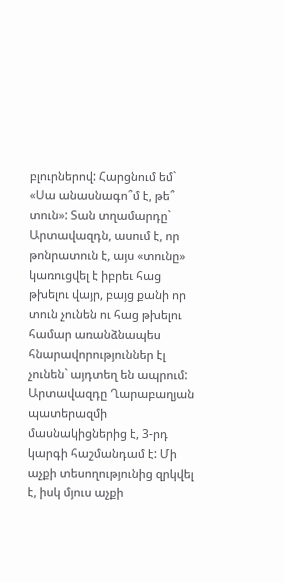բլուրներով: Հարցնում եմ` «Սա անասնագո՞մ է, թե՞ տուն»: Տան տղամարդը` Արտավազդն, ասում է, որ թոնրատուն է, այս «տունը» կառուցվել է իբրեւ հաց թխելու վայր, բայց քանի որ տուն չունեն ու հաց թխելու համար առանձնապես հնարավորություններ էլ չունեն` այդտեղ են ապրում: Արտավազդը Ղարաբաղյան պատերազմի մասնակիցներից է, 3-րդ կարգի հաշմանդամ է: Մի աչքի տեսողությունից զրկվել է, իսկ մյուս աչքի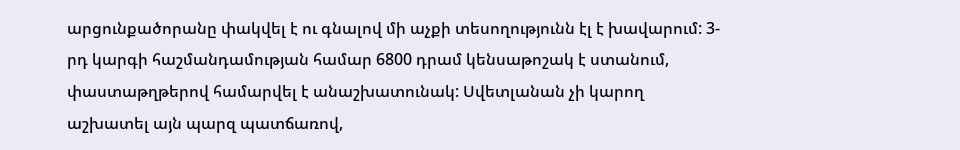արցունքածորանը փակվել է ու գնալով մի աչքի տեսողությունն էլ է խավարում: 3-րդ կարգի հաշմանդամության համար 6800 դրամ կենսաթոշակ է ստանում, փաստաթղթերով համարվել է անաշխատունակ: Սվետլանան չի կարող աշխատել այն պարզ պատճառով,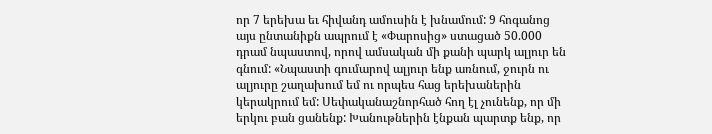որ 7 երեխա եւ հիվանդ ամուսին է խնամում: 9 հոգանոց այս ընտանիքն ապրում է «Փարոսից» ստացած 50.000 դրամ նպաստով, որով ամսական մի քանի պարկ ալյուր են գնում: «Նպաստի գումարով ալյուր ենք առնում, ջուրն ու ալյուրը շաղախում եմ ու որպես հաց երեխաներին կերակրում եմ: Սեփականաշնորհած հող էլ չունենք, որ մի երկու բան ցանենք: Խանութներին էնքան պարտք ենք, որ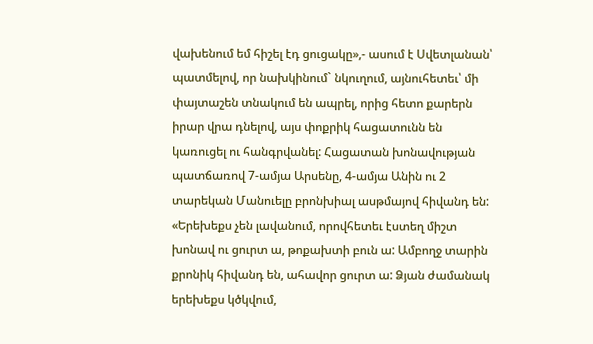վախենում եմ հիշել էդ ցուցակը»,- ասում է Սվետլանան՝ պատմելով, որ նախկինում` նկուղում, այնուհետեւ՝ մի փայտաշեն տնակում են ապրել, որից հետո քարերն իրար վրա դնելով, այս փոքրիկ հացատունն են կառուցել ու հանգրվանել: Հացատան խոնավության պատճառով 7-ամյա Արսենը, 4-ամյա Անին ու 2 տարեկան Մանուելը բրոնխիալ ասթմայով հիվանդ են: «Երեխեքս չեն լավանում, որովհետեւ էստեղ միշտ խոնավ ու ցուրտ ա, թոքախտի բուն ա: Ամբողջ տարին քրոնիկ հիվանդ են, ահավոր ցուրտ ա: Ձյան ժամանակ երեխեքս կծկվում,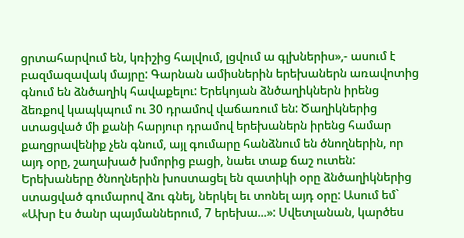ցրտահարվում են, կռիշից հալվում, լցվում ա գլխներիս»,- ասում է բազմազավակ մայրը: Գարնան ամիսներին երեխաներն առավոտից գնում են ձնծաղիկ հավաքելու: Երեկոյան ձնծաղիկներն իրենց ձեռքով կապկպում ու 30 դրամով վաճառում են: Ծաղիկներից ստացված մի քանի հարյուր դրամով երեխաներն իրենց համար քաղցրավենիք չեն գնում, այլ գումարը հանձնում են ծնողներին, որ այդ օրը, շաղախած խմորից բացի, նաեւ տաք ճաշ ուտեն: Երեխաները ծնողներին խոստացել են զատիկի օրը ձնծաղիկներից ստացված գումարով ձու գնել, ներկել եւ տոնել այդ օրը: Ասում եմ` «Ախր էս ծանր պայմաններում, 7 երեխա...»: Սվետլանան, կարծես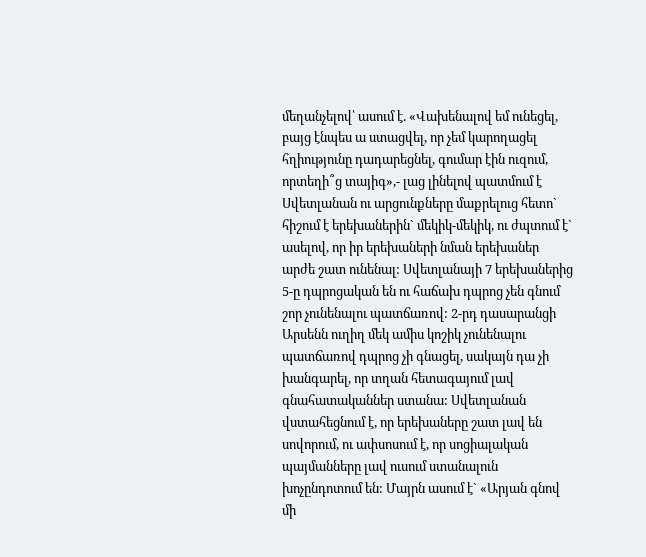մեղանչելով՝ ասում է. «Վախենալով եմ ունեցել, բայց էնպես ա ստացվել, որ չեմ կարողացել հղիությունը դադարեցնել, գումար էին ուզում, որտեղի՞ց տայիգ»,- լաց լինելով պատմում է Սվետլանան ու արցունքները մաքրելուց հետո` հիշում է երեխաներին` մեկիկ-մեկիկ, ու ժպտում է` ասելով, որ իր երեխաների նման երեխաներ արժե շատ ունենալ: Սվետլանայի 7 երեխաներից 5-ը դպրոցական են ու հաճախ դպրոց չեն գնում շոր չունենալու պատճառով: 2-րդ դասարանցի Արսենն ուղիղ մեկ ամիս կոշիկ չունենալու պատճառով դպրոց չի գնացել, սակայն դա չի խանգարել, որ տղան հետագայում լավ գնահատականներ ստանա: Սվետլանան վստահեցնում է, որ երեխաները շատ լավ են սովորում, ու ափսոսում է, որ սոցիալական պայմանները լավ ուսում ստանալուն խոչընդոտում են: Մայրն ասում է` «Արյան գնով մի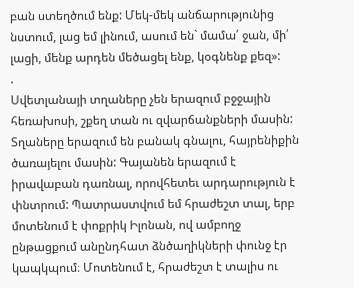բան ստեղծում ենք: Մեկ-մեկ անճարությունից նստում, լաց եմ լինում, ասում են` մամա՛ ջան, մի՛ լացի, մենք արդեն մեծացել ենք, կօգնենք քեզ»:
.
Սվետլանայի տղաները չեն երազում բջջային հեռախոսի, շքեղ տան ու զվարճանքների մասին: Տղաները երազում են բանակ գնալու, հայրենիքին ծառայելու մասին: Գայանեն երազում է իրավաբան դառնալ, որովհետեւ արդարություն է փնտրում: Պատրաստվում եմ հրաժեշտ տալ, երբ մոտենում է փոքրիկ Իլոնան, ով ամբողջ ընթացքում անընդհատ ձնծաղիկների փունջ էր կապկպում։ Մոտենում է, հրաժեշտ է տալիս ու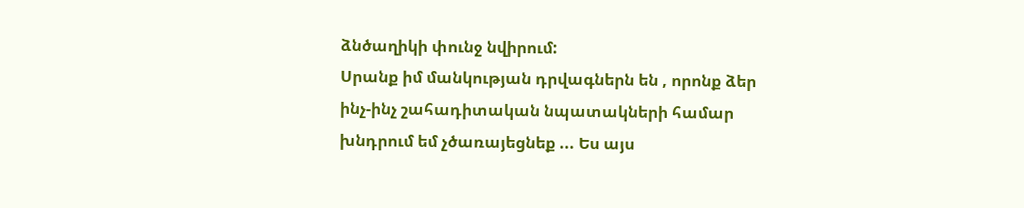ձնծաղիկի փունջ նվիրում:
Սրանք իմ մանկության դրվագներն են , որոնք ձեր ինչ-ինչ շահադիտական նպատակների համար խնդրում եմ չծառայեցնեք ... Ես այս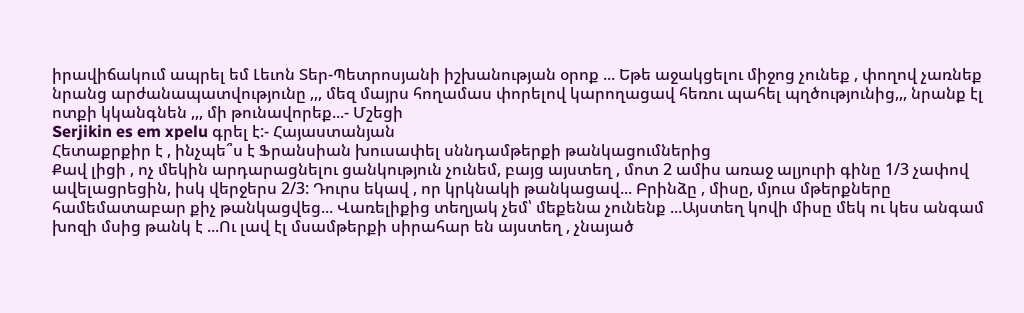իրավիճակում ապրել եմ Լեւոն Տեր-Պետրոսյանի իշխանության օրոք ... Եթե աջակցելու միջոց չունեք , փողով չառնեք նրանց արժանապատվությունը ,,, մեզ մայրս հողամաս փորելով կարողացավ հեռու պահել պղծությունից,,, նրանք էլ ոտքի կկանգնեն ,,, մի թունավորեք...- Մշեցի
Serjikin es em xpelu գրել է:- Հայաստանյան
Հետաքրքիր է , ինչպե՞ս է Ֆրանսիան խուսափել սննդամթերքի թանկացումներից
Քավ լիցի , ոչ մեկին արդարացնելու ցանկություն չունեմ, բայց այստեղ , մոտ 2 ամիս առաջ ալյուրի գինը 1/3 չափով ավելացրեցին, իսկ վերջերս 2/3: Դուրս եկավ , որ կրկնակի թանկացավ... Բրինձը , միսը, մյուս մթերքները համեմատաբար քիչ թանկացվեց... Վառելիքից տեղյակ չեմ՝ մեքենա չունենք ...Այստեղ կովի միսը մեկ ու կես անգամ խոզի մսից թանկ է ...Ու լավ էլ մսամթերքի սիրահար են այստեղ , չնայած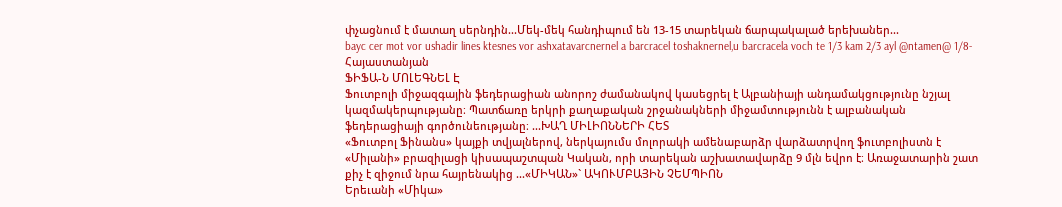փչացնում է մատաղ սերնդին...Մեկ-մեկ հանդիպում են 13-15 տարեկան ճարպակալած երեխաներ...
bayc cer mot vor ushadir lines ktesnes vor ashxatavarcnernel a barcracel toshaknernel,u barcracela voch te 1/3 kam 2/3 ayl @ntamen@ 1/8- Հայաստանյան
ՖԻՖԱ-Ն ՄՈԼԵԳՆԵԼ Է
Ֆուտբոլի միջազգային ֆեդերացիան անորոշ ժամանակով կասեցրել է Ալբանիայի անդամակցությունը նշյալ կազմակերպությանը։ Պատճառը երկրի քաղաքական շրջանակների միջամտությունն է ալբանական ֆեդերացիայի գործունեությանը։ ...ԽԱՂ ՄԻԼԻՈՆՆԵՐԻ ՀԵՏ
«Ֆուտբոլ Ֆինանս» կայքի տվյալներով, ներկայումս մոլորակի ամենաբարձր վարձատրվող ֆուտբոլիստն է «Միլանի» բրազիլացի կիսապաշտպան Կական, որի տարեկան աշխատավարձը 9 մլն եվրո է։ Առաջատարին շատ քիչ է զիջում նրա հայրենակից ...«ՄԻԿԱՆ»` ԱԿՈՒՄԲԱՅԻՆ ՉԵՄՊԻՈՆ
Երեւանի «Միկա»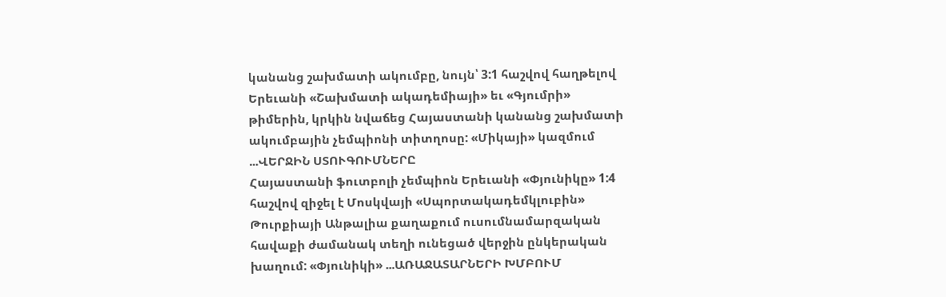կանանց շախմատի ակումբը, նույն՝ 3:1 հաշվով հաղթելով Երեւանի «Շախմատի ակադեմիայի» եւ «Գյումրի» թիմերին, կրկին նվաճեց Հայաստանի կանանց շախմատի ակումբային չեմպիոնի տիտղոսը: «Միկայի» կազմում ...ՎԵՐՋԻՆ ՍՏՈՒԳՈՒՄՆԵՐԸ
Հայաստանի ֆուտբոլի չեմպիոն Երեւանի «Փյունիկը» 1:4 հաշվով զիջել է Մոսկվայի «Սպորտակադեմկլուբին» Թուրքիայի Անթալիա քաղաքում ուսումնամարզական հավաքի ժամանակ տեղի ունեցած վերջին ընկերական խաղում: «Փյունիկի» ...ԱՌԱՋԱՏԱՐՆԵՐԻ ԽՄԲՈՒՄ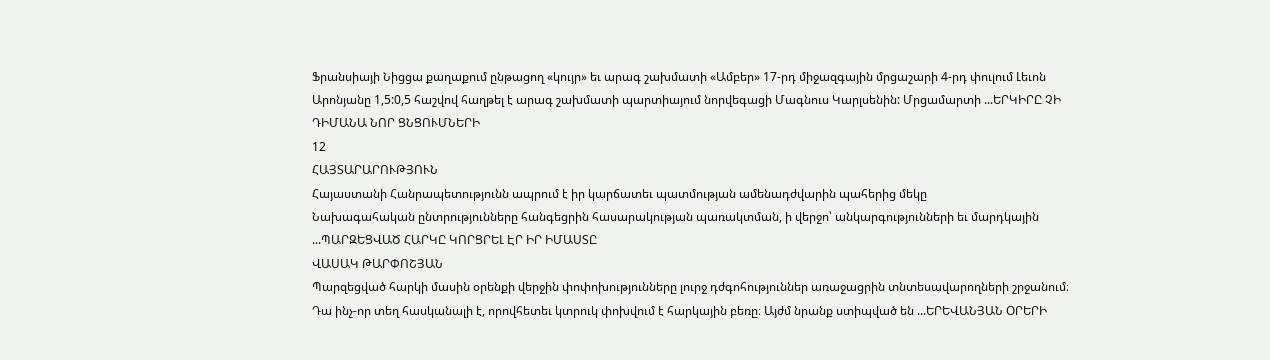Ֆրանսիայի Նիցցա քաղաքում ընթացող «կույր» եւ արագ շախմատի «Ամբեր» 17-րդ միջազգային մրցաշարի 4-րդ փուլում Լեւոն Արոնյանը 1,5:0,5 հաշվով հաղթել է արագ շախմատի պարտիայում նորվեգացի Մագնուս Կարլսենին: Մրցամարտի ...ԵՐԿԻՐԸ ՉԻ ԴԻՄԱՆԱ ՆՈՐ ՑՆՑՈՒՄՆԵՐԻ
12
ՀԱՅՏԱՐԱՐՈՒԹՅՈՒՆ
Հայաստանի Հանրապետությունն ապրում է իր կարճատեւ պատմության ամենադժվարին պահերից մեկը
Նախագահական ընտրությունները հանգեցրին հասարակության պառակտման, ի վերջո՝ անկարգությունների եւ մարդկային ...ՊԱՐԶԵՑՎԱԾ ՀԱՐԿԸ ԿՈՐՑՐԵԼ ԷՐ ԻՐ ԻՄԱՍՏԸ
ՎԱՍԱԿ ԹԱՐՓՈՇՅԱՆ
Պարզեցված հարկի մասին օրենքի վերջին փոփոխությունները լուրջ դժգոհություններ առաջացրին տնտեսավարողների շրջանում։ Դա ինչ-որ տեղ հասկանալի է, որովհետեւ կտրուկ փոխվում է հարկային բեռը։ Այժմ նրանք ստիպված են ...ԵՐԵՎԱՆՅԱՆ ՕՐԵՐԻ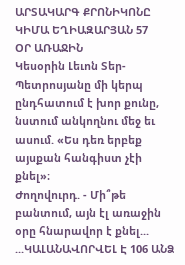ԱՐՏԱԿԱՐԳ ՔՐՈՆԻԿՈՆԸ
ԿԻՄԱ ԵՂԻԱԶԱՐՅԱՆ 57
ՕՐ ԱՌԱՋԻՆ
Կեսօրին Լեւոն Տեր-Պետրոսյանը մի կերպ ընդհատում է խոր քունը, նստում անկողնու մեջ եւ ասում. «Ես դեռ երբեք այսքան հանգիստ չէի քնել»։
Ժողովուրդ. - Մի՞թե բանտում, այն էլ առաջին օրը հնարավոր է քնել... ...ԿԱԼԱՆԱՎՈՐՎԵԼ Է 106 ԱՆՁ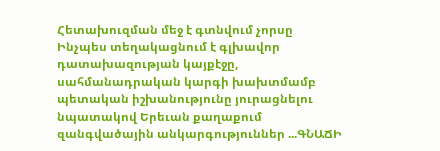Հետախուզման մեջ է գտնվում չորսը
Ինչպես տեղակացնում է գլխավոր դատախազության կայքէջը, սահմանադրական կարգի խախտմամբ պետական իշխանությունը յուրացնելու նպատակով Երեւան քաղաքում զանգվածային անկարգություններ ...ԳՆԱՃԻ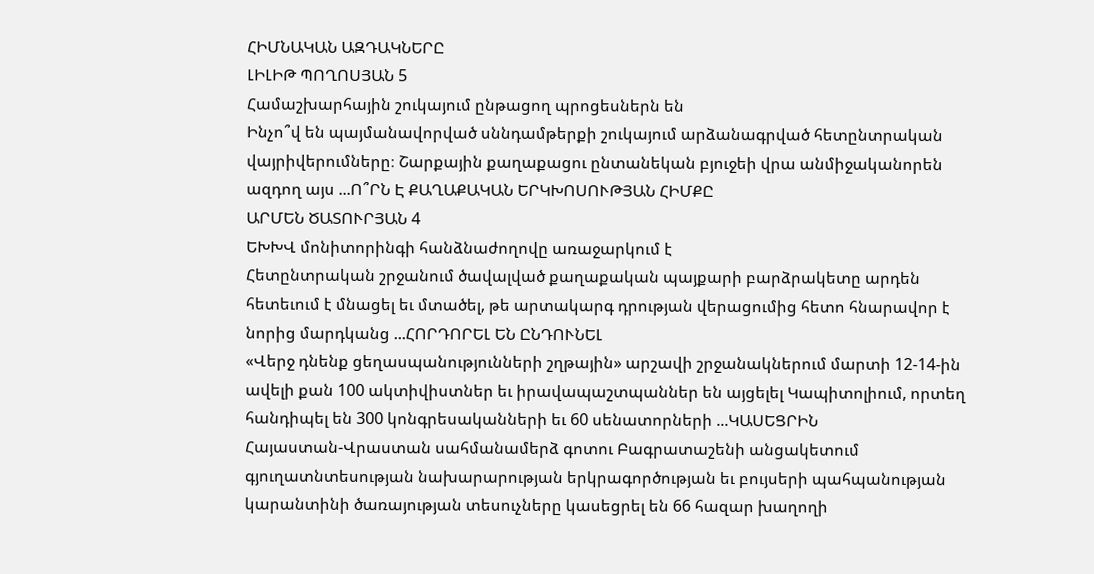ՀԻՄՆԱԿԱՆ ԱԶԴԱԿՆԵՐԸ
ԼԻԼԻԹ ՊՈՂՈՍՅԱՆ 5
Համաշխարհային շուկայում ընթացող պրոցեսներն են
Ինչո՞վ են պայմանավորված սննդամթերքի շուկայում արձանագրված հետընտրական վայրիվերումները։ Շարքային քաղաքացու ընտանեկան բյուջեի վրա անմիջականորեն ազդող այս ...Ո՞ՐՆ Է ՔԱՂԱՔԱԿԱՆ ԵՐԿԽՈՍՈՒԹՅԱՆ ՀԻՄՔԸ
ԱՐՄԵՆ ԾԱՏՈՒՐՅԱՆ 4
ԵԽԽՎ մոնիտորինգի հանձնաժողովը առաջարկում է
Հետընտրական շրջանում ծավալված քաղաքական պայքարի բարձրակետը արդեն հետեւում է մնացել եւ մտածել, թե արտակարգ դրության վերացումից հետո հնարավոր է նորից մարդկանց ...ՀՈՐԴՈՐԵԼ ԵՆ ԸՆԴՈՒՆԵԼ
«Վերջ դնենք ցեղասպանությունների շղթային» արշավի շրջանակներում մարտի 12-14-ին ավելի քան 100 ակտիվիստներ եւ իրավապաշտպաններ են այցելել Կապիտոլիում, որտեղ հանդիպել են 300 կոնգրեսականների եւ 60 սենատորների ...ԿԱՍԵՑՐԻՆ
Հայաստան-Վրաստան սահմանամերձ գոտու Բագրատաշենի անցակետում գյուղատնտեսության նախարարության երկրագործության եւ բույսերի պահպանության կարանտինի ծառայության տեսուչները կասեցրել են 66 հազար խաղողի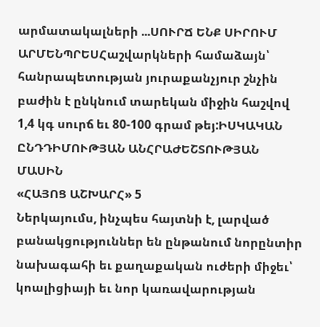արմատակալների ...ՍՈՒՐՃ ԵՆՔ ՍԻՐՈՒՄ
ԱՐՄԵՆՊՐԵՍՀաշվարկների համաձայն՝ հանրապետության յուրաքանչյուր շնչին բաժին է ընկնում տարեկան միջին հաշվով 1,4 կգ սուրճ եւ 80-100 գրամ թեյ:ԻՍԿԱԿԱՆ ԸՆԴԴԻՄՈՒԹՅԱՆ ԱՆՀՐԱԺԵՇՏՈՒԹՅԱՆ ՄԱՍԻՆ
«ՀԱՅՈՑ ԱՇԽԱՐՀ» 5
Ներկայումս, ինչպես հայտնի է, լարված բանակցություններ են ընթանում նորընտիր նախագահի եւ քաղաքական ուժերի միջեւ՝ կոալիցիայի եւ նոր կառավարության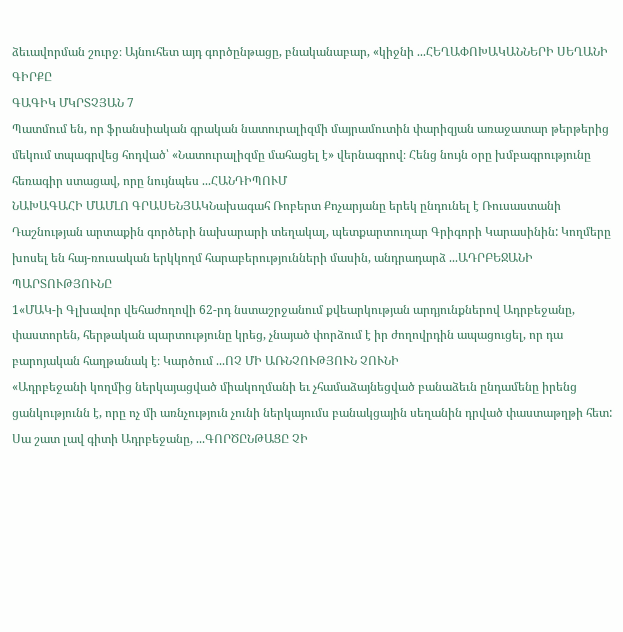ձեւավորման շուրջ։ Այնուհետ այդ գործընթացը, բնականաբար, «կիջնի ...ՀԵՂԱՓՈԽԱԿԱՆՆԵՐԻ ՍԵՂԱՆԻ ԳԻՐՔԸ
ԳԱԳԻԿ ՄԿՐՏՉՅԱՆ 7
Պատմում են, որ ֆրանսիական գրական նատուրալիզմի մայրամուտին փարիզյան առաջատար թերթերից մեկում տպագրվեց հոդված՝ «Նատուրալիզմը մահացել է» վերնագրով։ Հենց նույն օրը խմբագրությունը հեռագիր ստացավ, որը նույնպես ...ՀԱՆԴԻՊՈՒՄ
ՆԱԽԱԳԱՀԻ ՄԱՄԼՈ ԳՐԱՍԵՆՅԱԿՆախագահ Ռոբերտ Քոչարյանը երեկ ընդունել է Ռուսաստանի Դաշնության արտաքին գործերի նախարարի տեղակալ, պետքարտուղար Գրիգորի Կարասինին: Կողմերը խոսել են հայ-ռուսական երկկողմ հարաբերությունների մասին, անդրադարձ ...ԱԴՐԲԵՋԱՆԻ ՊԱՐՏՈՒԹՅՈՒՆԸ
1«ՄԱԿ-ի Գլխավոր վեհաժողովի 62-րդ նստաշրջանում քվեարկության արդյունքներով Ադրբեջանը, փաստորեն, հերթական պարտությունը կրեց, չնայած փորձում է իր ժողովրդին ապացուցել, որ դա բարոյական հաղթանակ է։ Կարծում ...ՈՉ ՄԻ ԱՌՆՉՈՒԹՅՈՒՆ ՉՈՒՆԻ
«Ադրբեջանի կողմից ներկայացված միակողմանի եւ չհամաձայնեցված բանաձեւն ընդամենը իրենց ցանկությունն է, որը ոչ մի առնչություն չունի ներկայումս բանակցային սեղանին դրված փաստաթղթի հետ: Սա շատ լավ գիտի Ադրբեջանը, ...ԳՈՐԾԸՆԹԱՑԸ ՉԻ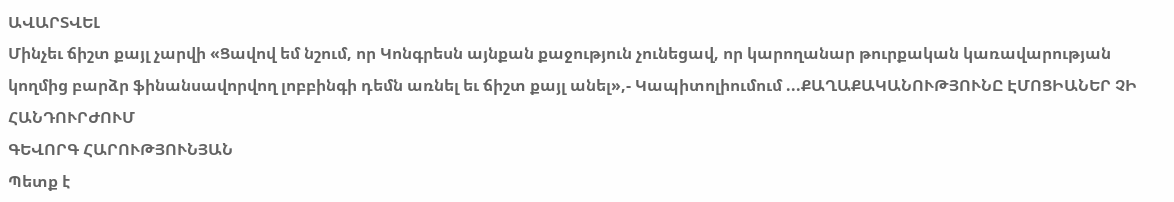ԱՎԱՐՏՎԵԼ
Մինչեւ ճիշտ քայլ չարվի «Ցավով եմ նշում, որ Կոնգրեսն այնքան քաջություն չունեցավ, որ կարողանար թուրքական կառավարության կողմից բարձր ֆինանսավորվող լոբբինգի դեմն առնել եւ ճիշտ քայլ անել»,- Կապիտոլիումում ...ՔԱՂԱՔԱԿԱՆՈՒԹՅՈՒՆԸ ԷՄՈՑԻԱՆԵՐ ՉԻ ՀԱՆԴՈՒՐԺՈՒՄ
ԳԵՎՈՐԳ ՀԱՐՈՒԹՅՈՒՆՅԱՆ
Պետք է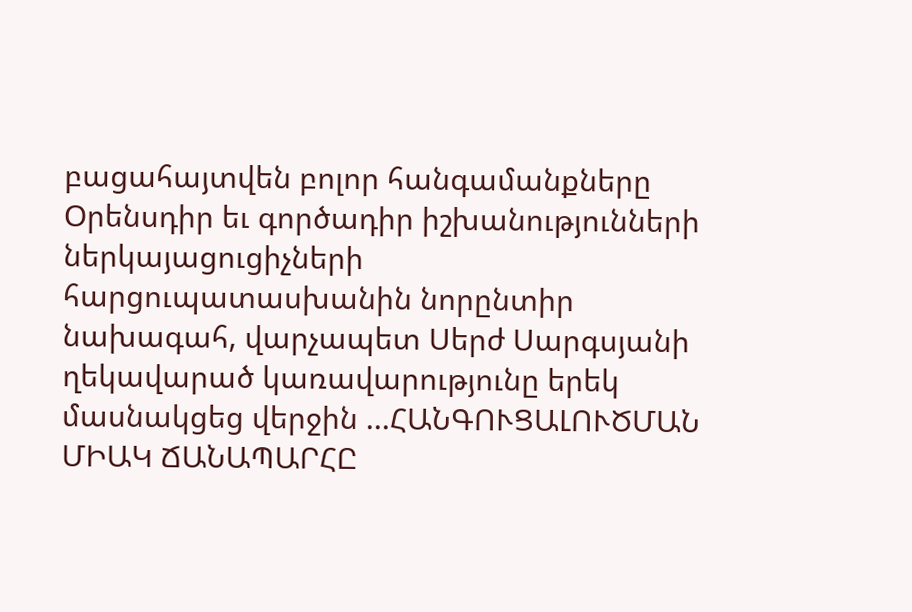բացահայտվեն բոլոր հանգամանքները
Օրենսդիր եւ գործադիր իշխանությունների ներկայացուցիչների հարցուպատասխանին նորընտիր նախագահ, վարչապետ Սերժ Սարգսյանի ղեկավարած կառավարությունը երեկ մասնակցեց վերջին ...ՀԱՆԳՈՒՑԱԼՈՒԾՄԱՆ ՄԻԱԿ ՃԱՆԱՊԱՐՀԸ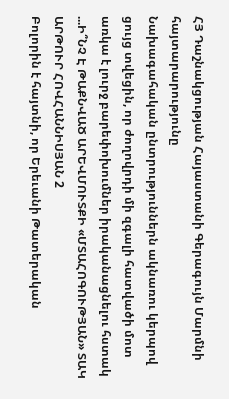ՀՅ Դաշնակցության Հայաստանի Գերագույն Մարմնի հայտարարությունը
Նախագահական ընտրություններն ակնառու կերպով ցույց տվեցին, որ ժողովրդի մի զգալի հատվածի մոտ առկա է լուրջ բարեփոխումներ իրականացնելու հստակ ...Ի՞ՆՉ Է ԹԱՔՆՎԱԾ ԱՐԵՎՄՈՒՏՔԻ «ՄՏԱՀՈԳՈՒԹՅԱՆ» ՏԱԿ
ԱՐԹՈՒՐ ՀՈՎՀԱՆՆԻՍՅԱՆ 2
Բոլորին է հայտնի, որ Երեւանի Թատերական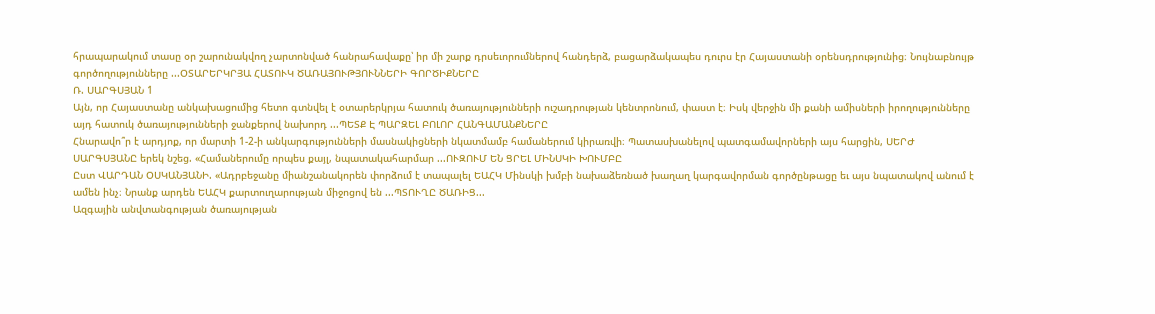հրապարակում տասը օր շարունակվող չարտոնված հանրահավաքը՝ իր մի շարք դրսեւորումներով հանդերձ, բացարձակապես դուրս էր Հայաստանի օրենսդրությունից։ Նույնաբնույթ գործողությունները ...ՕՏԱՐԵՐԿՐՅԱ ՀԱՏՈՒԿ ԾԱՌԱՅՈՒԹՅՈՒՆՆԵՐԻ ԳՈՐԾԻՔՆԵՐԸ
Ռ. ՍԱՐԳՍՅԱՆ 1
Այն, որ Հայաստանը անկախացումից հետո գտնվել է օտարերկրյա հատուկ ծառայությունների ուշադրության կենտրոնում, փաստ է։ Իսկ վերջին մի քանի ամիսների իրողությունները այդ հատուկ ծառայությունների ջանքերով նախորդ ...ՊԵՏՔ Է ՊԱՐԶԵԼ ԲՈԼՈՐ ՀԱՆԳԱՄԱՆՔՆԵՐԸ
Հնարավո՞ր է արդյոք, որ մարտի 1-2-ի անկարգությունների մասնակիցների նկատմամբ համաներում կիրառվի։ Պատասխանելով պատգամավորների այս հարցին, ՍԵՐԺ ՍԱՐԳՍՅԱՆԸ երեկ նշեց. «Համաներումը որպես քայլ, նպատակահարմար ...ՈՒԶՈՒՄ ԵՆ ՑՐԵԼ ՄԻՆՍԿԻ ԽՈՒՄԲԸ
Ըստ ՎԱՐԴԱՆ ՕՍԿԱՆՅԱՆԻ. «Ադրբեջանը միանշանակորեն փորձում է տապալել ԵԱՀԿ Մինսկի խմբի նախաձեռնած խաղաղ կարգավորման գործընթացը եւ այս նպատակով անում է ամեն ինչ։ Նրանք արդեն ԵԱՀԿ քարտուղարության միջոցով են ...ՊՏՈՒՂԸ ԾԱՌԻՑ...
Ազգային անվտանգության ծառայության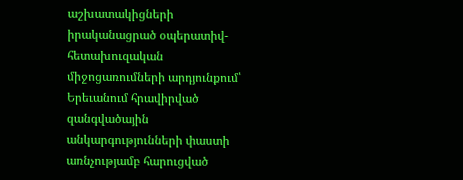աշխատակիցների իրականացրած օպերատիվ-հետախուզական միջոցառումների արդյունքում՝ Երեւանում հրավիրված զանգվածային անկարգությունների փաստի առնչությամբ հարուցված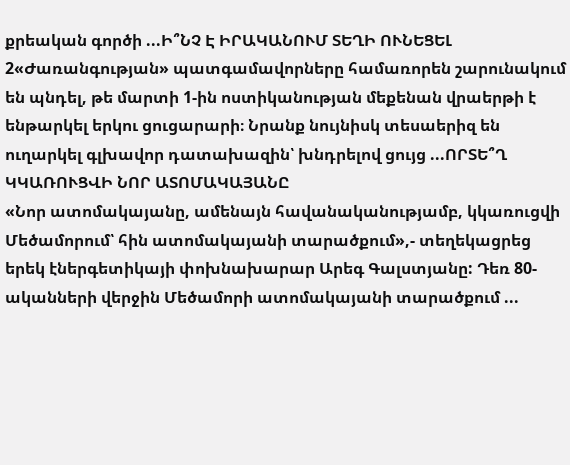քրեական գործի ...Ի՞ՆՉ Է ԻՐԱԿԱՆՈՒՄ ՏԵՂԻ ՈՒՆԵՑԵԼ
2«Ժառանգության» պատգամավորները համառորեն շարունակում են պնդել, թե մարտի 1-ին ոստիկանության մեքենան վրաերթի է ենթարկել երկու ցուցարարի։ Նրանք նույնիսկ տեսաերիզ են ուղարկել գլխավոր դատախազին՝ խնդրելով ցույց ...ՈՐՏԵ՞Ղ ԿԿԱՌՈՒՑՎԻ ՆՈՐ ԱՏՈՄԱԿԱՅԱՆԸ
«Նոր ատոմակայանը, ամենայն հավանականությամբ, կկառուցվի Մեծամորում՝ հին ատոմակայանի տարածքում»,- տեղեկացրեց երեկ էներգետիկայի փոխնախարար Արեգ Գալստյանը: Դեռ 80-ականների վերջին Մեծամորի ատոմակայանի տարածքում ...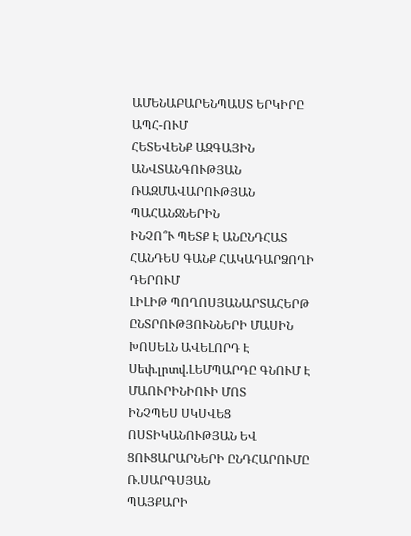ԱՄԵՆԱԲԱՐԵՆՊԱՍՏ ԵՐԿԻՐԸ ԱՊՀ-ՈՒՄ
ՀԵՏԵՎԵՆՔ ԱԶԳԱՅԻՆ ԱՆՎՏԱՆԳՈՒԹՅԱՆ ՌԱԶՄԱՎԱՐՈՒԹՅԱՆ ՊԱՀԱՆՋՆԵՐԻՆ
ԻՆՉՈ՞Ւ ՊԵՏՔ Է ԱՆԸՆԴՀԱՏ ՀԱՆԴԵՍ ԳԱՆՔ ՀԱԿԱԴԱՐՁՈՂԻ ԴԵՐՈՒՄ
ԼԻԼԻԹ ՊՈՂՈՍՅԱՆԱՐՏԱՀԵՐԹ ԸՆՏՐՈՒԹՅՈՒՆՆԵՐԻ ՄԱՍԻՆ ԽՈՍԵԼՆ ԱՎԵԼՈՐԴ Է
Սեփ.լրտվ.ԼԵՄՊԱՐԴԸ ԳՆՈՒՄ Է ՄԱՈՒՐԻՆԻՈՒԻ ՄՈՏ
ԻՆՉՊԵՍ ՍԿՍՎԵՑ ՈՍՏԻԿԱՆՈՒԹՅԱՆ ԵՎ ՑՈՒՑԱՐԱՐՆԵՐԻ ԸՆԴՀԱՐՈՒՄԸ
Ռ.ՍԱՐԳՍՅԱՆ
ՊԱՅՔԱՐԻ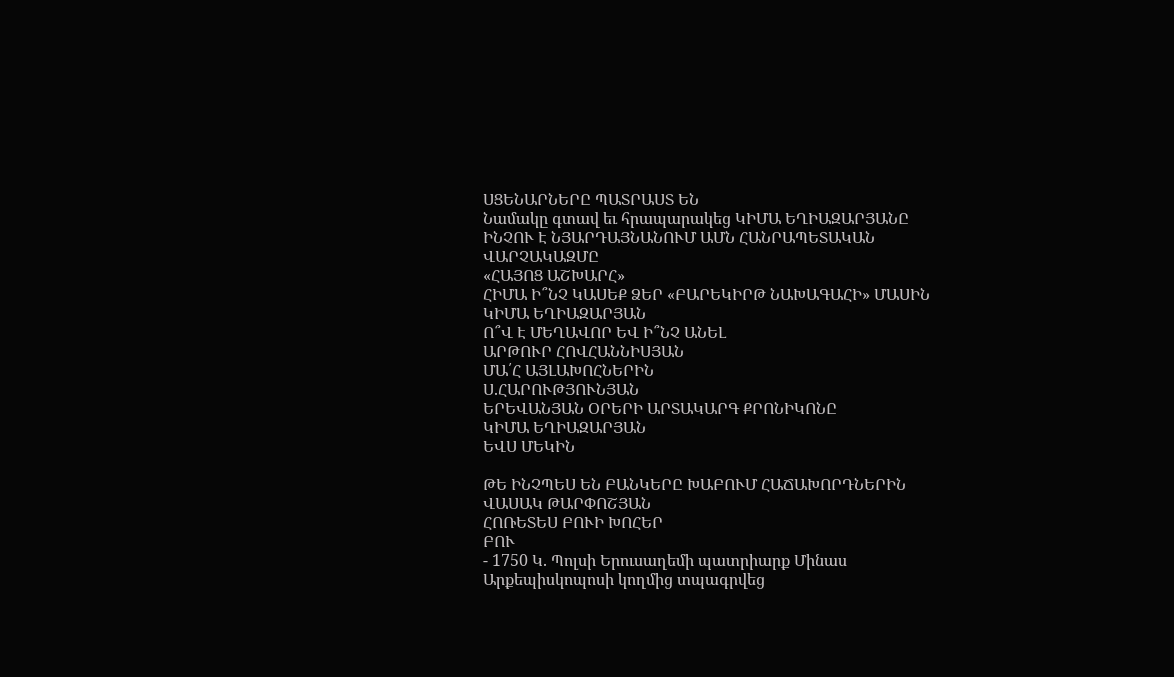ՍՑԵՆԱՐՆԵՐԸ ՊԱՏՐԱՍՏ ԵՆ
Նամակը գտավ եւ հրապարակեց ԿԻՄԱ ԵՂԻԱԶԱՐՅԱՆԸ
ԻՆՉՈՒ Է ՆՅԱՐԴԱՅՆԱՆՈՒՄ ԱՄՆ ՀԱՆՐԱՊԵՏԱԿԱՆ ՎԱՐՉԱԿԱԶՄԸ
«ՀԱՅՈՑ ԱՇԽԱՐՀ»
ՀԻՄԱ Ի՞ՆՉ ԿԱՍԵՔ ՁԵՐ «ԲԱՐԵԿԻՐԹ ՆԱԽԱԳԱՀԻ» ՄԱՍԻՆ
ԿԻՄԱ ԵՂԻԱԶԱՐՅԱՆ
Ո՞Վ Է ՄԵՂԱՎՈՐ ԵՎ Ի՞ՆՉ ԱՆԵԼ
ԱՐԹՈՒՐ ՀՈՎՀԱՆՆԻՍՅԱՆ
ՄԱ՛Հ ԱՅԼԱԽՈՀՆԵՐԻՆ
Ս.ՀԱՐՈՒԹՅՈՒՆՅԱՆ
ԵՐԵՎԱՆՅԱՆ ՕՐԵՐԻ ԱՐՏԱԿԱՐԳ ՔՐՈՆԻԿՈՆԸ
ԿԻՄԱ ԵՂԻԱԶԱՐՅԱՆ
ԵՎՍ ՄԵԿԻՆ

ԹԵ ԻՆՉՊԵՍ ԵՆ ԲԱՆԿԵՐԸ ԽԱԲՈՒՄ ՀԱՃԱԽՈՐԴՆԵՐԻՆ
ՎԱՍԱԿ ԹԱՐՓՈՇՅԱՆ
ՀՈՌԵՏԵՍ ԲՈՒԻ ԽՈՀԵՐ
ԲՈՒ
- 1750 Կ. Պոլսի Երուսաղեմի պատրիարք Մինաս Արքեպիսկոպոսի կողմից տպագրվեց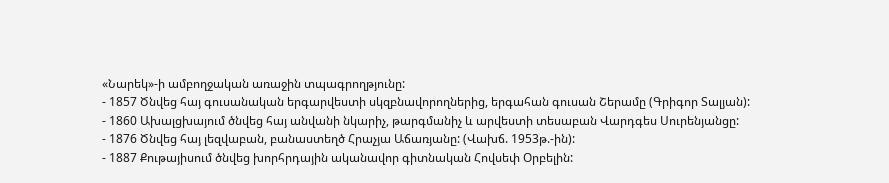«Նարեկ»-ի ամբողջական առաջին տպագրողթյունը:
- 1857 Ծնվեց հայ գուսանական երգարվեստի սկզբնավորողներից, երգահան գուսան Շերամը (Գրիգոր Տալյան):
- 1860 Ախալցխայում ծնվեց հայ անվանի նկարիչ, թարգմանիչ և արվեստի տեսաբան Վարդգես Սուրենյանցը:
- 1876 Ծնվեց հայ լեզվաբան, բանաստեղծ Հրաչյա Աճառյանը: (Վախճ. 1953թ.-ին):
- 1887 Քութայիսում ծնվեց խորհրդային ականավոր գիտնական Հովսեփ Օրբելին: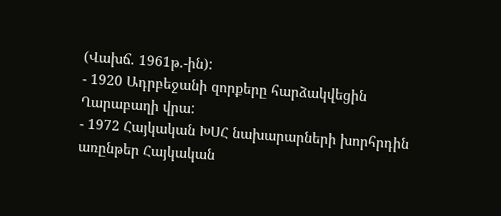(Վախճ. 1961թ.-ին):
- 1920 Ադրբեջանի զորքերը հարձակվեցին Ղարաբաղի վրա:
- 1972 Հայկական ԽՍՀ նախարարների խորհրդին առընթեր Հայկական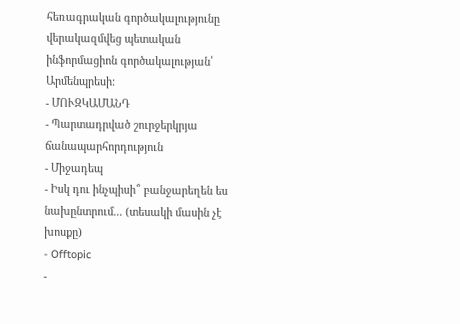հեռագրական գործակալությունը վերակազմվեց պետական ինֆորմացիոն գործակալության՝ Արմենպրեսի:
- ՄՈՒԶԿԱՄԱՆԴ
- Պարտադրված շուրջերկրյա ճանապարհորդություն
- Միջադեպ
- Իսկ դու ինչպիսի՞ բանջարեղեն ես նախընտրում... (տեսակի մասին չէ խոսքը)
- Offtopic
-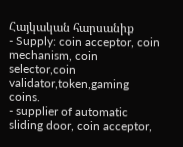Հայկական հարսանիք
- Supply: coin acceptor, coin mechanism, coin selector,coin validator,token,gaming coins.
- supplier of automatic sliding door, coin acceptor,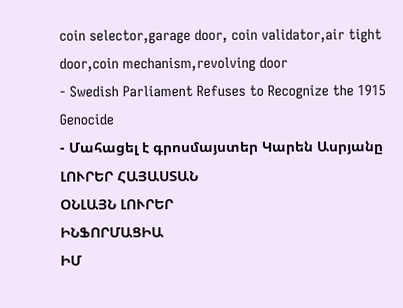coin selector,garage door, coin validator,air tight door,coin mechanism,revolving door
- Swedish Parliament Refuses to Recognize the 1915 Genocide
- Մահացել է գրոսմայստեր Կարեն Ասրյանը
ԼՈՒՐԵՐ ՀԱՅԱՍՏԱՆ
ՕՆԼԱՅՆ ԼՈՒՐԵՐ
ԻՆՖՈՐՄԱՑԻԱ
ԻՄ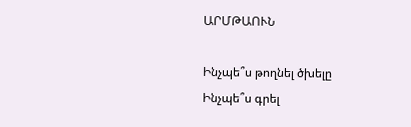ԱՐՄԹԱՈՒՆ

Ինչպե՞ս թողնել ծխելը
Ինչպե՞ս գրել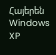Հայերեն Windows XP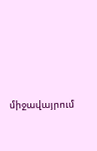միջավայրում